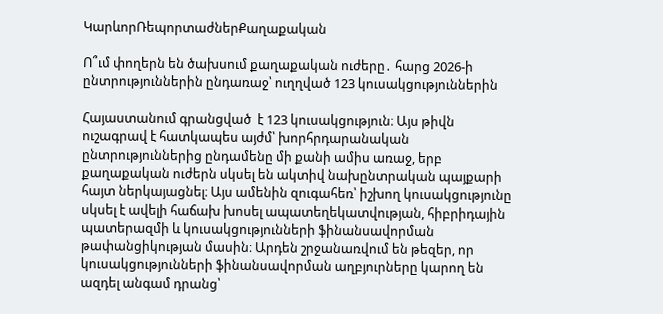ԿարևորՌեպորտաժներՔաղաքական

Ո՞ւմ փողերն են ծախսում քաղաքական ուժերը․ հարց 2026-ի ընտրություններին ընդառաջ՝ ուղղված 123 կուսակցություններին

Հայաստանում գրանցված  է 123 կուսակցություն։ Այս թիվն ուշագրավ է հատկապես այժմ՝ խորհրդարանական ընտրություններից ընդամենը մի քանի ամիս առաջ, երբ քաղաքական ուժերն սկսել են ակտիվ նախընտրական պայքարի հայտ ներկայացնել։ Այս ամենին զուգահեռ՝ իշխող կուսակցությունը սկսել է ավելի հաճախ խոսել ապատեղեկատվության, հիբրիդային պատերազմի և կուսակցությունների ֆինանսավորման թափանցիկության մասին։ Արդեն շրջանառվում են թեզեր, որ կուսակցությունների ֆինանսավորման աղբյուրները կարող են ազդել անգամ դրանց՝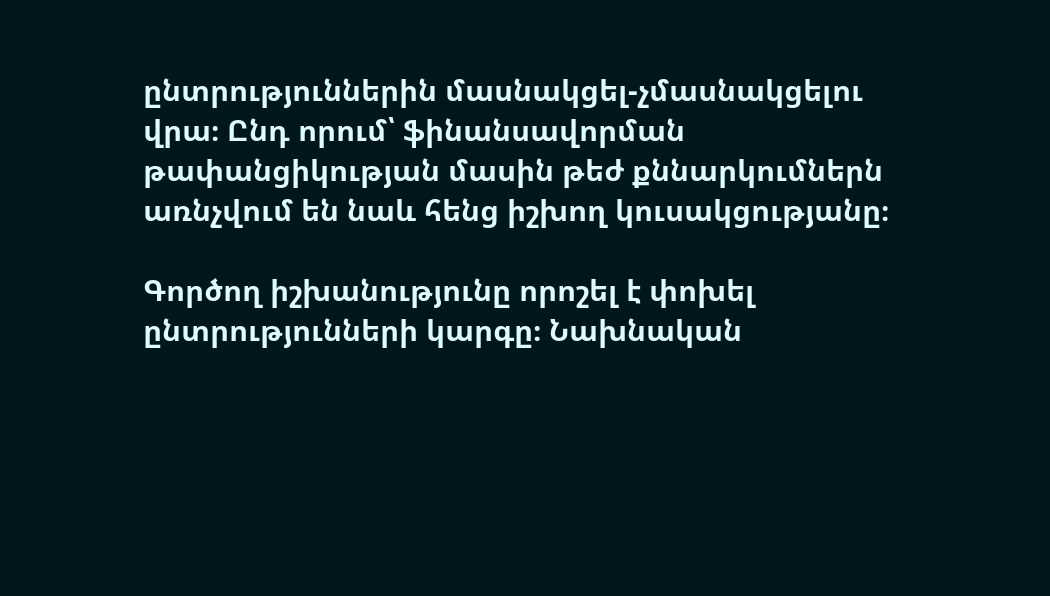ընտրություններին մասնակցել-չմասնակցելու վրա։ Ընդ որում՝ ֆինանսավորման թափանցիկության մասին թեժ քննարկումներն առնչվում են նաև հենց իշխող կուսակցությանը։

Գործող իշխանությունը որոշել է փոխել ընտրությունների կարգը։ Նախնական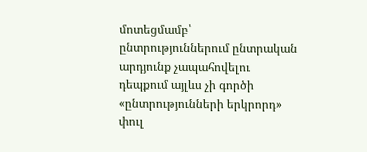մոտեցմամբ՝ ընտրություններում ընտրական արդյունք չապահովելու դեպքում այլևս չի գործի «ընտրությունների երկրորդ» փուլ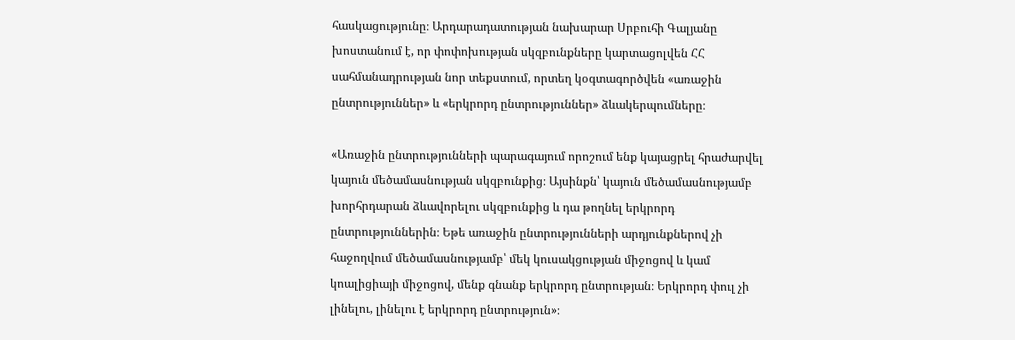հասկացությունը։ Արդարադատության նախարար Սրբուհի Գալյանը խոստանում է, որ փոփոխության սկզբունքները կարտացոլվեն ՀՀ սահմանադրության նոր տեքստում, որտեղ կօգտագործվեն «առաջին ընտրություններ» և «երկրորդ ընտրություններ» ձևակերպումները։

«Առաջին ընտրությունների պարագայում որոշում ենք կայացրել հրաժարվել կայուն մեծամասնության սկզբունքից։ Այսինքն՝ կայուն մեծամասնությամբ խորհրդարան ձևավորելու սկզբունքից և դա թողնել երկրորդ ընտրություններին։ Եթե առաջին ընտրությունների արդյունքներով չի հաջողվում մեծամասնությամբ՝ մեկ կուսակցության միջոցով և կամ կոալիցիայի միջոցով, մենք գնանք երկրորդ ընտրության։ Երկրորդ փուլ չի լինելու, լինելու է երկրորդ ընտրություն»։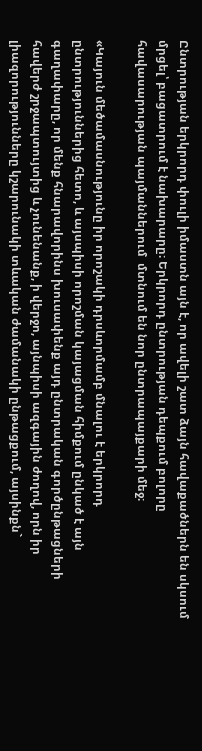Ընտրության երկրորդ փուլի իմաստն այն է, որ ավելի շատ ձայն հավաքածներն են սկսում մրցել՝ բացատրում է նախարարը։ Երկրորդ ընտրության դեպքում բոլորը հավասարության պայմաններում  մտնում են նոր ընտրապայքարի մեջ։

«Կայուն մեծամասնությունը իր որոշակի դրսևորմամբ մնալու է երկրորդ ընտրություններից հետո, և այսպիսի որոշման կայացման հիմքում ընկած է այն գաղափարը, որ մենք հնարավորինս խուսափենք այդ ընտրական գործընթացների հավերժ շրջապտույտից և չունենանք, ի վերջո, այնպիսի ազգային ժողով, որն իր լիազորությունները կշարունակի տևական ժամանակի ընթացքում, այսինքն`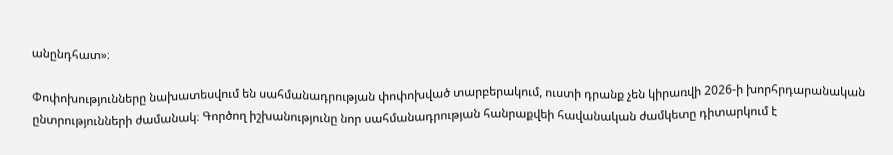անընդհատ»։

Փոփոխությունները նախատեսվում են սահմանադրության փոփոխված տարբերակում, ուստի դրանք չեն կիրառվի 2026-ի խորհրդարանական ընտրությունների ժամանակ։ Գործող իշխանությունը նոր սահմանադրության հանրաքվեի հավանական ժամկետը դիտարկում է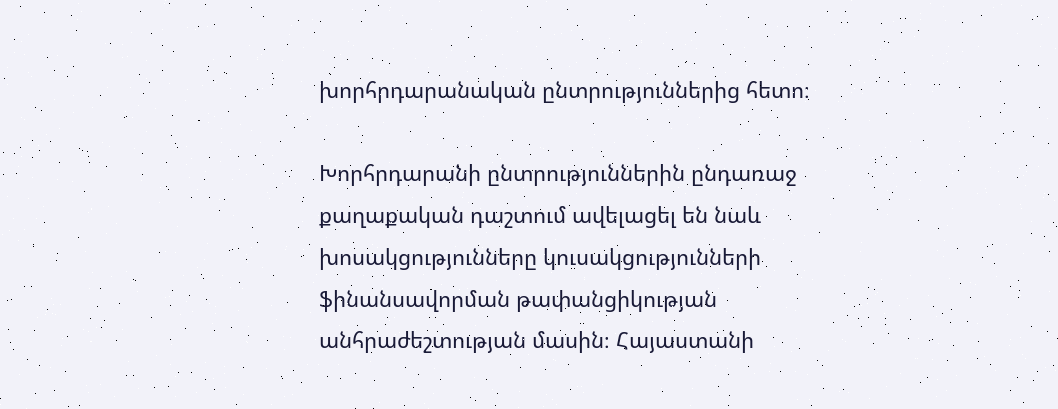խորհրդարանական ընտրություններից հետո։

Խորհրդարանի ընտրություններին ընդառաջ քաղաքական դաշտում ավելացել են նաև  խոսակցությունները կուսակցությունների ֆինանսավորման թափանցիկության անհրաժեշտության մասին։ Հայաստանի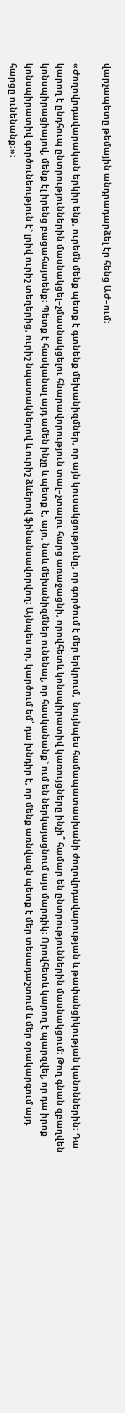վարչապետը թեմային անդրադարձել էր հենց ԱԺ–ում։

«Ժողովրդավարական երկիր ենք, ուրեմն մենք պետք է գտնենք մեխանիզմներ, որ այն կուսակցությունը, որ գործում է մեր երկրում,  նույնպես համապատասխանի ժողովրդավարության և թափանցիկության կանոններին։ Դա կարող է ընդհուպ ընտրություններին մասնակցել–չմասնակցելու հնարավորություն տալ–չտալու հարց առաջացնի, որովհետև կոնսպիրատիվ կառույցները ինչի՞ համար են ընտրություններին մասնակցում։ Թող գնան զբաղվեն կոնսպիրացիայով, մենք էլ իրենց բացահայտենք։ Պետք է հասկանալ այդ ամեն ինչը և պետք է, այո, նաև մեխանիզմներ ունենալ, որ հասկանանք` ում են ներկայացնում այս մարդիկ։ Որովհետև կարող է պարզվել, որ դա իրոք կոնսպիրատիվ գործունեություն է` լրիվ ուրիշ տեղերից, ուրիշ նպատակներով և ուրիշ ձևերով ֆինանսավորվող։ Այնպես որ, կարծում եմ՝ դա խնդիր է, որ մենք առնվազն պետք է մեր տեսադաշտում և մեր օրակարգում այդ հարցը ունենանք։»։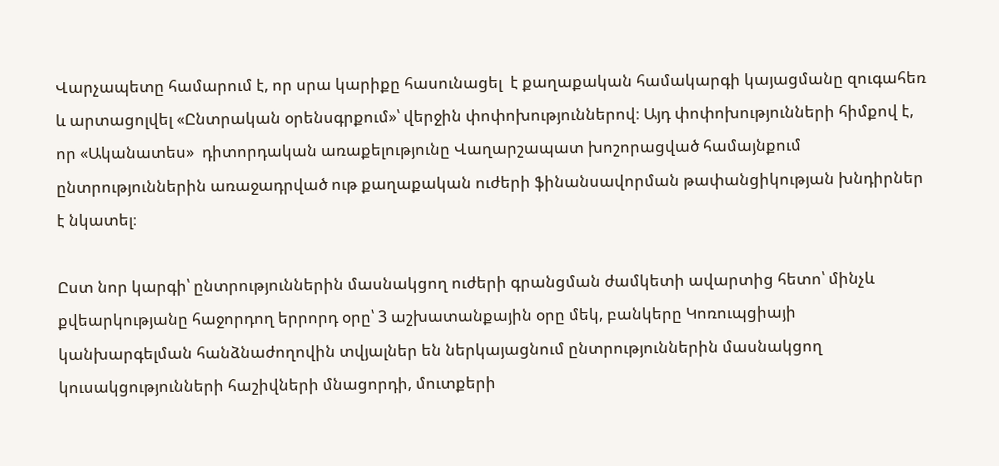Վարչապետը համարում է, որ սրա կարիքը հասունացել  է քաղաքական համակարգի կայացմանը զուգահեռ և արտացոլվել «Ընտրական օրենսգրքում»՝ վերջին փոփոխություններով։ Այդ փոփոխությունների հիմքով է, որ «Ականատես»  դիտորդական առաքելությունը Վաղարշապատ խոշորացված համայնքում ընտրություններին առաջադրված ութ քաղաքական ուժերի ֆինանսավորման թափանցիկության խնդիրներ է նկատել։

Ըստ նոր կարգի՝ ընտրություններին մասնակցող ուժերի գրանցման ժամկետի ավարտից հետո՝ մինչև քվեարկությանը հաջորդող երրորդ օրը՝ 3 աշխատանքային օրը մեկ, բանկերը Կոռուպցիայի կանխարգելման հանձնաժողովին տվյալներ են ներկայացնում ընտրություններին մասնակցող կուսակցությունների հաշիվների մնացորդի, մուտքերի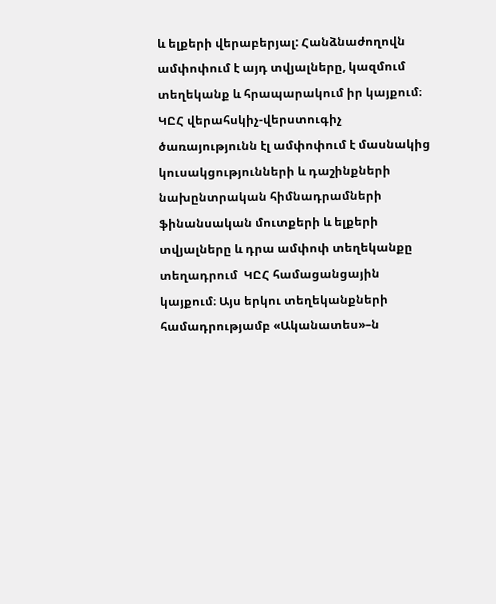և ելքերի վերաբերյալ: Հանձնաժողովն ամփոփում է այդ տվյալները, կազմում տեղեկանք և հրապարակում իր կայքում։ ԿԸՀ վերահսկիչ-վերստուգիչ ծառայությունն էլ ամփոփում է մասնակից կուսակցությունների և դաշինքների նախընտրական հիմնադրամների ֆինանսական մուտքերի և ելքերի տվյալները և դրա ամփոփ տեղեկանքը տեղադրում  ԿԸՀ համացանցային կայքում։ Այս երկու տեղեկանքների համադրությամբ «Ականատես»–ն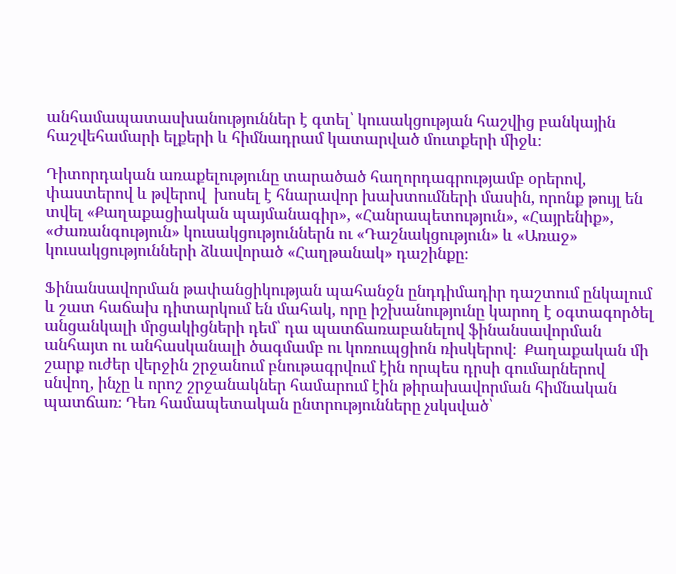անհամապատասխանություններ է գտել՝ կուսակցության հաշվից բանկային հաշվեհամարի ելքերի և հիմնադրամ կատարված մուտքերի միջև։

Դիտորդական առաքելությունը տարածած հաղորդագրությամբ օրերով, փաստերով և թվերով  խոսել է հնարավոր խախտումների մասին, որոնք թույլ են տվել «Քաղաքացիական պայմանագիր», «Հանրապետություն», «Հայրենիք», «Ժառանգություն» կուսակցություններն ու «Դաշնակցություն» և «Առաջ» կուսակցությունների ձևավորած «Հաղթանակ» դաշինքը։

Ֆինանսավորման թափանցիկության պահանջն ընդդիմադիր դաշտում ընկալում և շատ հաճախ դիտարկում են մահակ, որը իշխանությունը կարող է օգտագործել անցանկալի մրցակիցների դեմ՝ դա պատճառաբանելով ֆինանսավորման անհայտ ու անհասկանալի ծագմամբ ու կոռուպցիոն ռիսկերով։  Քաղաքական մի շարք ուժեր վերջին շրջանում բնութագրվում էին որպես դրսի գումարներով սնվող, ինչը և որոշ շրջանակներ համարում էին թիրախավորման հիմնական պատճառ։ Դեռ համապետական ընտրությունները չսկսված՝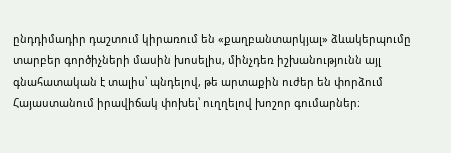ընդդիմադիր դաշտում կիրառում են «քաղբանտարկյալ» ձևակերպումը տարբեր գործիչների մասին խոսելիս, մինչդեռ իշխանությունն այլ գնահատական է տալիս՝ պնդելով, թե արտաքին ուժեր են փորձում Հայաստանում իրավիճակ փոխել՝ ուղղելով խոշոր գումարներ։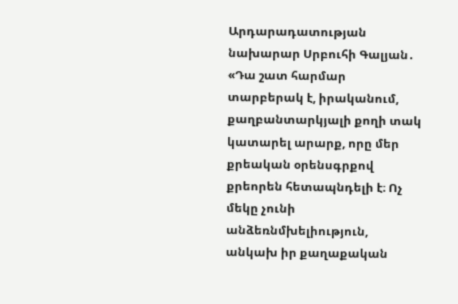Արդարադատության նախարար Սրբուհի Գալյան․ «Դա շատ հարմար տարբերակ է, իրականում, քաղբանտարկյալի քողի տակ կատարել արարք, որը մեր քրեական օրենսգրքով քրեորեն հետապնդելի է։ Ոչ մեկը չունի անձեռնմխելիություն, անկախ իր քաղաքական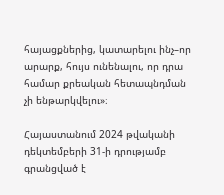հայացքներից, կատարելու ինչ–որ արարք, հույս ունենալու, որ դրա համար քրեական հետապնդման չի ենթարկվելու»։

Հայաստանում 2024 թվականի դեկտեմբերի 31-ի դրությամբ գրանցված է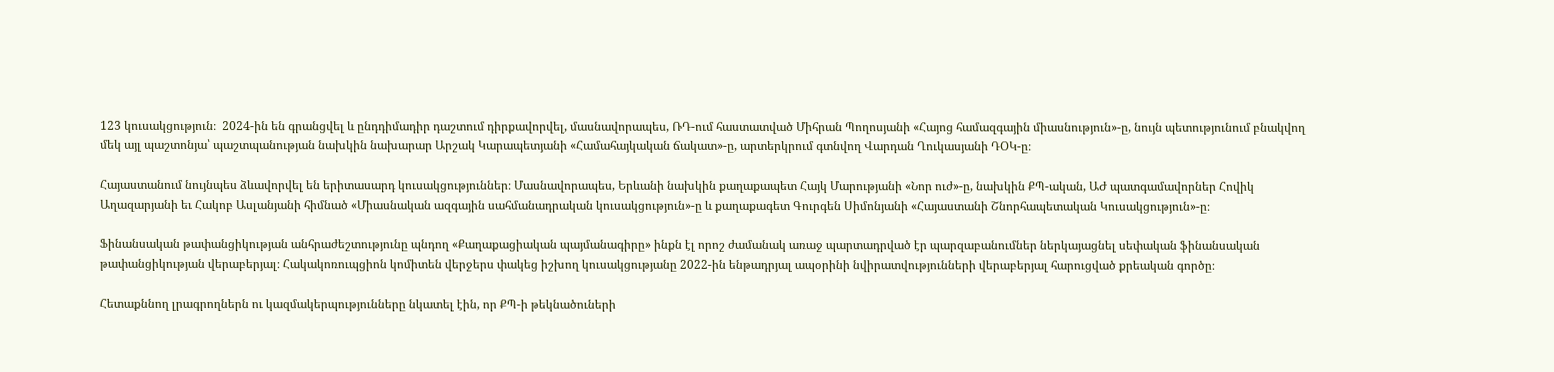123 կուսակցություն։  2024-ին են գրանցվել և ընդդիմադիր դաշտում դիրքավորվել, մասնավորապես, ՌԴ-ում հաստատված Միհրան Պողոսյանի «Հայոց համազգային միասնություն»-ը, նույն պետությունում բնակվող մեկ այլ պաշտոնյա՝ պաշտպանության նախկին նախարար Արշակ Կարապետյանի «Համահայկական ճակատ»-ը, արտերկրում գտնվող Վարդան Ղուկասյանի ԴՕԿ-ը։

Հայաստանում նույնպես ձևավորվել են երիտասարդ կուսակցություններ։ Մասնավորապես, Երևանի նախկին քաղաքապետ Հայկ Մարությանի «Նոր ուժ»-ը, նախկին ՔՊ-ական, ԱԺ պատգամավորներ Հովիկ Աղազարյանի եւ Հակոբ Ասլանյանի հիմնած «Միասնական ազգային սահմանադրական կուսակցություն»-ը և քաղաքագետ Գուրգեն Սիմոնյանի «Հայաստանի Շնորհապետական Կուսակցություն»-ը։

Ֆինանսական թափանցիկության անհրաժեշտությունը պնդող «Քաղաքացիական պայմանագիրը» ինքն էլ որոշ ժամանակ առաջ պարտադրված էր պարզաբանումներ ներկայացնել սեփական ֆինանսական թափանցիկության վերաբերյալ։ Հակակոռուպցիոն կոմիտեն վերջերս փակեց իշխող կուսակցությանը 2022-ին ենթադրյալ ապօրինի նվիրատվությունների վերաբերյալ հարուցված քրեական գործը։

Հետաքննող լրագրողներն ու կազմակերպությունները նկատել էին, որ ՔՊ-ի թեկնածուների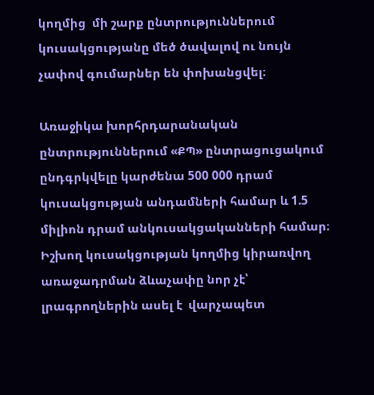կողմից  մի շարք ընտրություններում կուսակցությանը մեծ ծավալով ու նույն  չափով գումարներ են փոխանցվել։

Առաջիկա խորհրդարանական ընտրություններում «ՔՊ» ընտրացուցակում ընդգրկվելը կարժենա 500 000 դրամ կուսակցության անդամների համար և 1.5 միլիոն դրամ անկուսակցականների համար։ Իշխող կուսակցության կողմից կիրառվող առաջադրման ձևաչափը նոր չէ՝ լրագրողներին ասել է  վարչապետ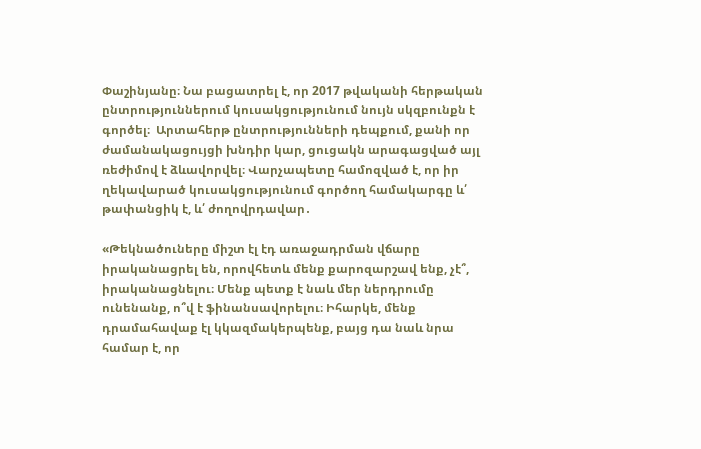Փաշինյանը։ Նա բացատրել է, որ 2017 թվականի հերթական ընտրություններում կուսակցությունում նույն սկզբունքն է գործել։  Արտահերթ ընտրությունների դեպքում, քանի որ ժամանակացույցի խնդիր կար, ցուցակն արագացված այլ ռեժիմով է ձևավորվել։ Վարչապետը համոզված է, որ իր ղեկավարած կուսակցությունում գործող համակարգը և՛ թափանցիկ է, և՛ ժողովրդավար․

«Թեկնածուները միշտ էլ էդ առաջադրման վճարը իրականացրել են, որովհետև մենք քարոզարշավ ենք, չէ՞, իրականացնելու։ Մենք պետք է նաև մեր ներդրումը ունենանք, ո՞վ է ֆինանսավորելու։ Իհարկե, մենք դրամահավաք էլ կկազմակերպենք, բայց դա նաև նրա համար է, որ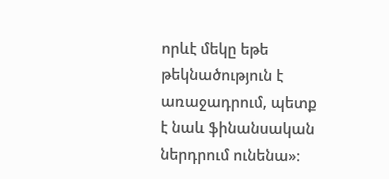որևէ մեկը եթե թեկնածություն է առաջադրում, պետք է նաև ֆինանսական ներդրում ունենա»։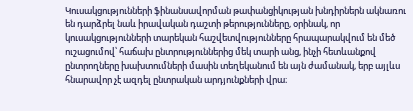Կուսակցությունների ֆինանսավորման թափանցիկության խնդիրներն ակնառու են դարձրել նաև իրավական դաշտի թերությունները, օրինակ, որ կուսակցությունների տարեկան հաշվետվությունները հրապարակվում են մեծ ուշացումով՝ հաճախ ընտրություններից մեկ տարի անց, ինչի հետևանքով ընտրողները խախտումների մասին տեղեկանում են այն ժամանակ, երբ այլևս հնարավոր չէ ազդել ընտրական արդյունքների վրա։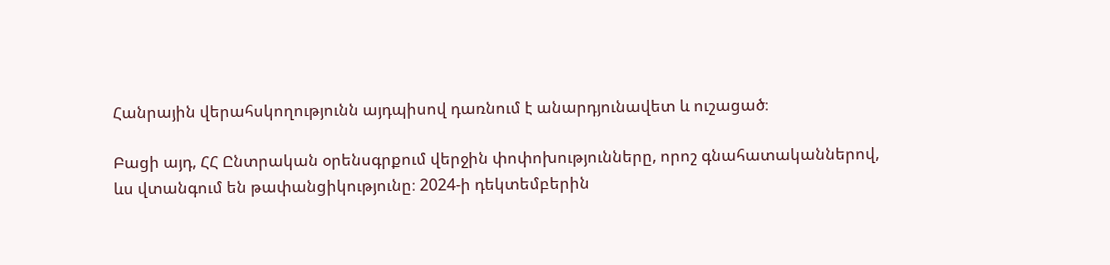Հանրային վերահսկողությունն այդպիսով դառնում է անարդյունավետ և ուշացած։

Բացի այդ, ՀՀ Ընտրական օրենսգրքում վերջին փոփոխությունները, որոշ գնահատականներով, ևս վտանգում են թափանցիկությունը։ 2024-ի դեկտեմբերին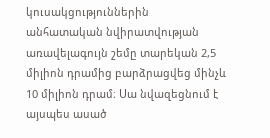կուսակցություններին անհատական նվիրատվության առավելագույն շեմը տարեկան 2,5 միլիոն դրամից բարձրացվեց մինչև 10 միլիոն դրամ։ Սա նվազեցնում է այսպես ասած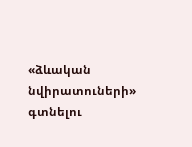«ձևական նվիրատուների» գտնելու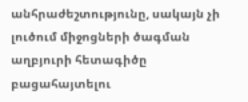անհրաժեշտությունը, սակայն չի լուծում միջոցների ծագման աղբյուրի հետագիծը բացահայտելու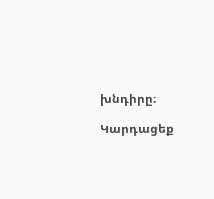խնդիրը։

Կարդացեք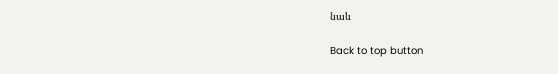նաև

Back to top button